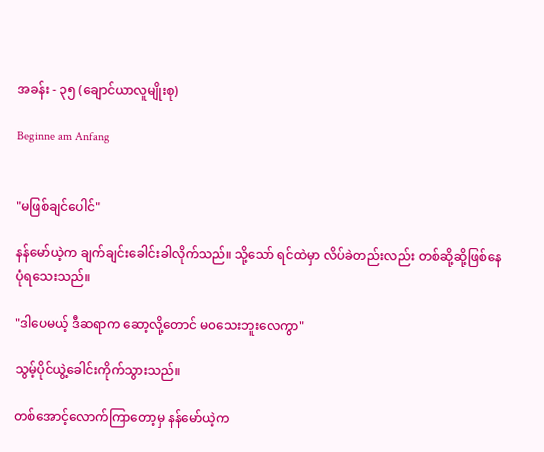အခန်း - ၃၅ (ချောင်ယာလူမျိုးစု)

Beginne am Anfang


"မဖြစ်ချင်ပေါင်"

နန်မော်ယဲ့က ချက်ချင်းခေါင်းခါလိုက်သည်။ သို့သော် ရင်ထဲမှာ လိပ်ခဲတည်းလည်း တစ်ဆို့ဆို့ဖြစ်နေပုံရသေးသည်။

"ဒါပေမယ့် ဒီဆရာက ဆော့လို့တောင် မ၀သေးဘူးလေကွာ"

သွမ့်ပိုင်ယွဲ့ခေါင်းကိုက်သွားသည်။

တစ်အောင့်လောက်ကြာတော့မှ နန်မော်ယဲ့က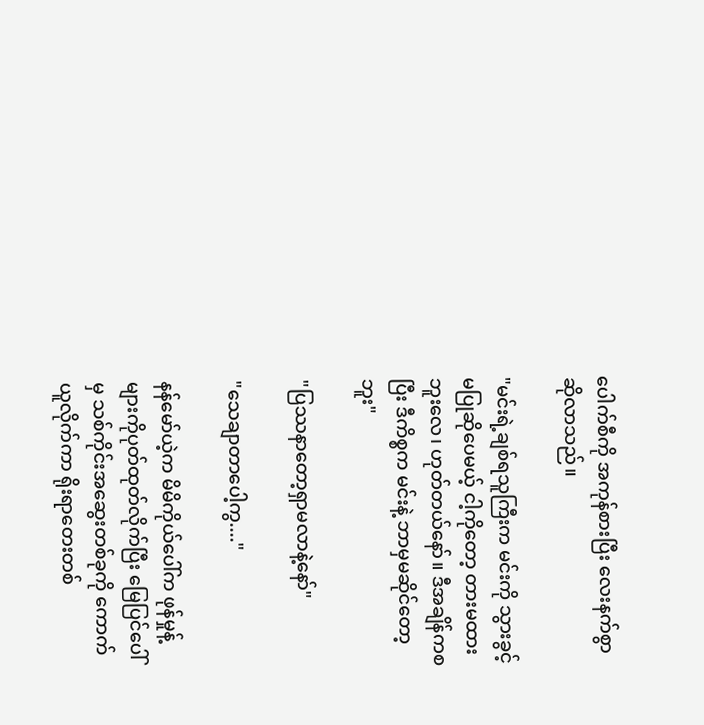ပေါက်စီကို အကုန်စားပြီး လေးနက်စွာဆိုလာသည်။

"မင်းရဲ့ချစ်ရသူကြီးက မင်းကို သွားခွင့်မပြုဆိုပေမယ့် ငါ့ကိုတော့ တားမထားဘူးလေ၊ ဟုတ်တယ်နော်။ ဒီအချိန်ကစပြီး ဒီကိစ္စက မင်းနဲ့ ဘာမှမဆိုင်တော့ဘူး"

"ပြဿနာတော့ရှာမလာနဲ့နော်"

"သေချာတာပေါ့ကွ...."

နန်မော်ယဲ့က မိမိကိုယ်ပေါ်က ဖုန်မှုန့်များကိုပုတ်ထုတ်လိုက်ပြီး မြေပြင်ပေါ်မှ သစ်ကိုင်းအဆွေးတစ်ခုကို ကောက်ယူလိုက်ကာ ရိုးရာတေးတစ်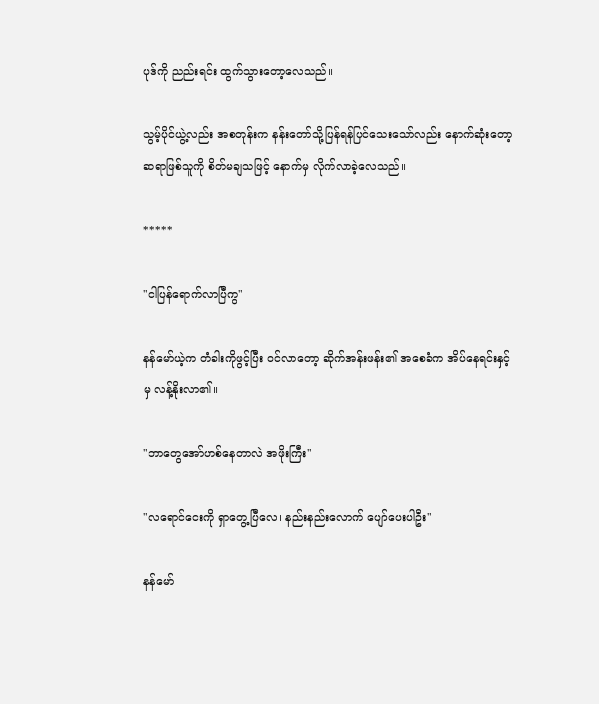ပုဒ်ကို ညည်းရင်း ထွက်သွားတော့လေသည်။

သွမ့်ပိုင်ယွဲ့လည်း အစတုန်းက နန်းတော်သို့ပြန်ရန်ပြင်သေးသော်လည်း နောက်ဆုံးတော့ ဆရာဖြစ်သူကို စိတ်မချသဖြင့် နောက်မှ လိုက်လာခဲ့လေသည်။

*****

"ငါပြန်ရောက်လာပြီကွ"

နန်မော်ယဲ့က တံခါးကိုဖွင့်ပြီး ၀င်လာတော့ ဆိုက်အန်းဖန်း၏ အစေခံက အိပ်နေရင်းနှင့်မှ လန့်နိုးလာ၏။

"ဘာတွေအော်ဟစ်နေတာလဲ အဖိုးကြီး"

"လရောင်ငေးကို ရှာတွေ့ပြီလေ၊ နည်းနည်းလောက် ပျော်ပေးပါဦး"

နန်မော်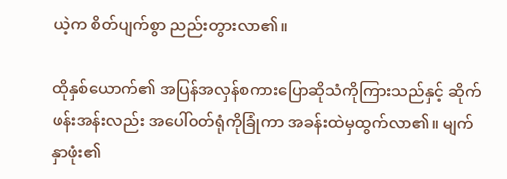ယဲ့က စိတ်ပျက်စွာ ညည်းတွားလာ၏။

ထိုနှစ်ယောက်၏ အပြန်အလှန်စကားပြောဆိုသံကိုကြားသည်နှင့် ဆိုက်ဖန်းအန်းလည်း အပေါ်၀တ်ရုံကိုခြုံကာ အခန်းထဲမှထွက်လာ၏။ မျက်နှာဖုံး၏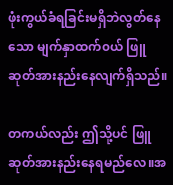ဖုံးကွယ်ခံရခြင်းမရှိဘဲလွတ်နေသော မျက်နှာထက်၀ယ် ဖြူဆုတ်အားနည်းနေလျက်ရှိသည်။

တကယ်လည်း ဤသို့ပင် ဖြူဆုတ်အားနည်းနေရမည်လေ။အ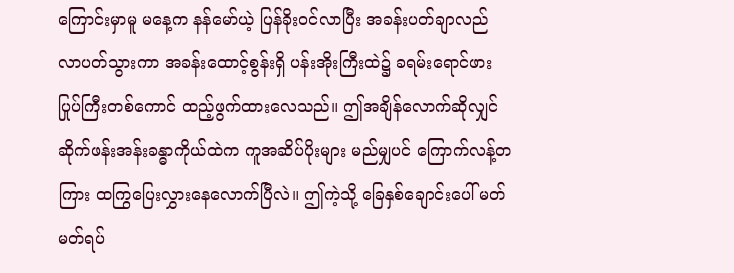ကြောင်းမှာမူ မနေ့က နန်မော်ယဲ့ ပြန်ခိုး၀င်လာပြီး အခန်းပတ်ချာလည် လာပတ်သွားကာ အခန်းထောင့်စွန်းရှိ ပန်းအိုးကြီးထဲ၌ ခရမ်းရောင်ဖားပြုပ်ကြီးတစ်ကောင် ထည့်ဖွက်ထားလေသည်။ ဤအချိန်လောက်ဆိုလျှင် ဆိုက်ဖန်းအန်းခန္ဓာကိုယ်ထဲက ကူအဆိပ်ပိုးများ မည်မျှပင် ကြောက်လန့်တကြား ထကြွပြေးလွှားနေလောက်ပြီလဲ။ ဤကဲ့သို့ ခြေနှစ်ချောင်းပေါ် မတ်မတ်ရပ်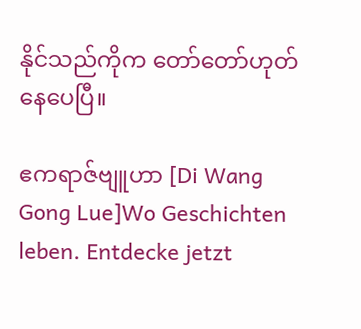နိုင်သည်ကိုက တော်တော်ဟုတ်နေပေပြီ။

ဧကရာဇ်ဗျူဟာ [Di Wang Gong Lue]Wo Geschichten leben. Entdecke jetzt